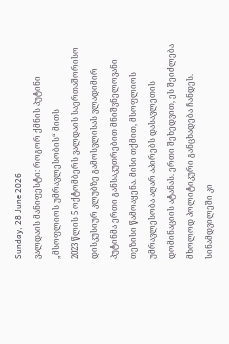Sunday, 28 June 2026
ვალდაის მანიფესტი: როგორ ქმნის პუტინი „მსოფლიოს უმრავლესობის“ მითს
2023 წლის 5 ოქტომბერს ვალდაის საერთაშორისო დისკუსიურ კლუბზე გამოსვლისას ვლადიმირ პუტინმა ერთი განსაკუთრებით მნიშვნელოვანი თეზისი წამოაყენა. მისი თქმით, მსოფლიოს უმრავლესობა აღარ აპირებს დასავლეთის დომინაციის ატანას. ერთი შეხედვით, ეს შეიძლება მხოლოდ პოლიტიკური განცხადება ჩანდეს. სინამდვილეში კი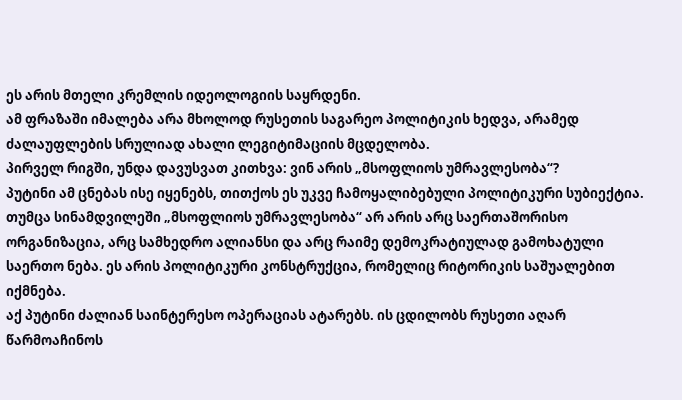ეს არის მთელი კრემლის იდეოლოგიის საყრდენი.
ამ ფრაზაში იმალება არა მხოლოდ რუსეთის საგარეო პოლიტიკის ხედვა, არამედ ძალაუფლების სრულიად ახალი ლეგიტიმაციის მცდელობა.
პირველ რიგში, უნდა დავუსვათ კითხვა: ვინ არის „მსოფლიოს უმრავლესობა“?
პუტინი ამ ცნებას ისე იყენებს, თითქოს ეს უკვე ჩამოყალიბებული პოლიტიკური სუბიექტია. თუმცა სინამდვილეში „მსოფლიოს უმრავლესობა“ არ არის არც საერთაშორისო ორგანიზაცია, არც სამხედრო ალიანსი და არც რაიმე დემოკრატიულად გამოხატული საერთო ნება. ეს არის პოლიტიკური კონსტრუქცია, რომელიც რიტორიკის საშუალებით იქმნება.
აქ პუტინი ძალიან საინტერესო ოპერაციას ატარებს. ის ცდილობს რუსეთი აღარ წარმოაჩინოს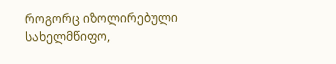როგორც იზოლირებული სახელმწიფო,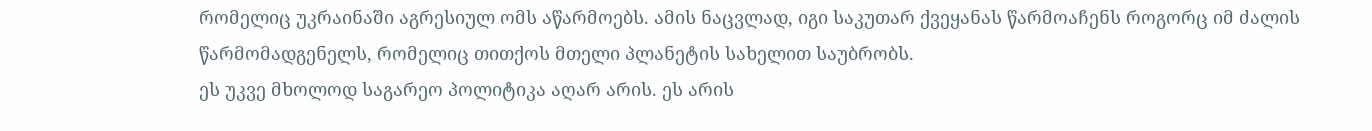რომელიც უკრაინაში აგრესიულ ომს აწარმოებს. ამის ნაცვლად, იგი საკუთარ ქვეყანას წარმოაჩენს როგორც იმ ძალის წარმომადგენელს, რომელიც თითქოს მთელი პლანეტის სახელით საუბრობს.
ეს უკვე მხოლოდ საგარეო პოლიტიკა აღარ არის. ეს არის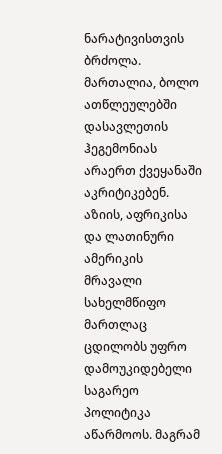ნარატივისთვის ბრძოლა.
მართალია, ბოლო ათწლეულებში დასავლეთის ჰეგემონიას არაერთ ქვეყანაში აკრიტიკებენ. აზიის, აფრიკისა და ლათინური ამერიკის მრავალი სახელმწიფო მართლაც ცდილობს უფრო დამოუკიდებელი საგარეო პოლიტიკა აწარმოოს. მაგრამ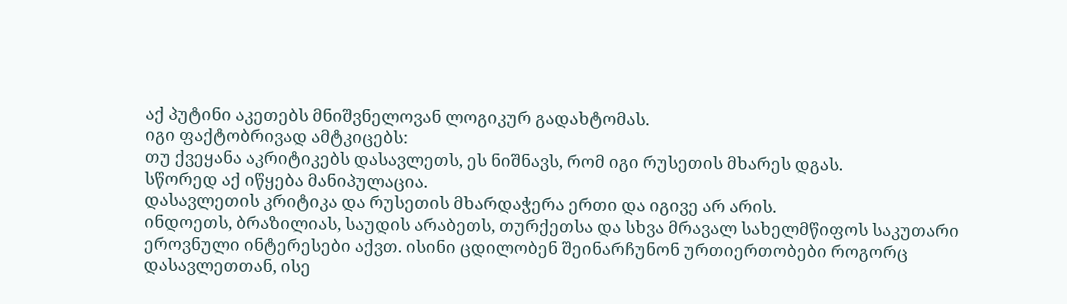აქ პუტინი აკეთებს მნიშვნელოვან ლოგიკურ გადახტომას.
იგი ფაქტობრივად ამტკიცებს:
თუ ქვეყანა აკრიტიკებს დასავლეთს, ეს ნიშნავს, რომ იგი რუსეთის მხარეს დგას.
სწორედ აქ იწყება მანიპულაცია.
დასავლეთის კრიტიკა და რუსეთის მხარდაჭერა ერთი და იგივე არ არის.
ინდოეთს, ბრაზილიას, საუდის არაბეთს, თურქეთსა და სხვა მრავალ სახელმწიფოს საკუთარი ეროვნული ინტერესები აქვთ. ისინი ცდილობენ შეინარჩუნონ ურთიერთობები როგორც დასავლეთთან, ისე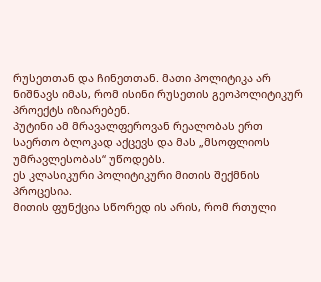რუსეთთან და ჩინეთთან. მათი პოლიტიკა არ ნიშნავს იმას, რომ ისინი რუსეთის გეოპოლიტიკურ პროექტს იზიარებენ.
პუტინი ამ მრავალფეროვან რეალობას ერთ საერთო ბლოკად აქცევს და მას „მსოფლიოს უმრავლესობას“ უწოდებს.
ეს კლასიკური პოლიტიკური მითის შექმნის პროცესია.
მითის ფუნქცია სწორედ ის არის, რომ რთული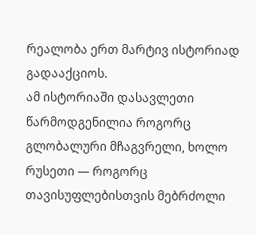რეალობა ერთ მარტივ ისტორიად გადააქციოს.
ამ ისტორიაში დასავლეთი წარმოდგენილია როგორც გლობალური მჩაგვრელი, ხოლო რუსეთი — როგორც თავისუფლებისთვის მებრძოლი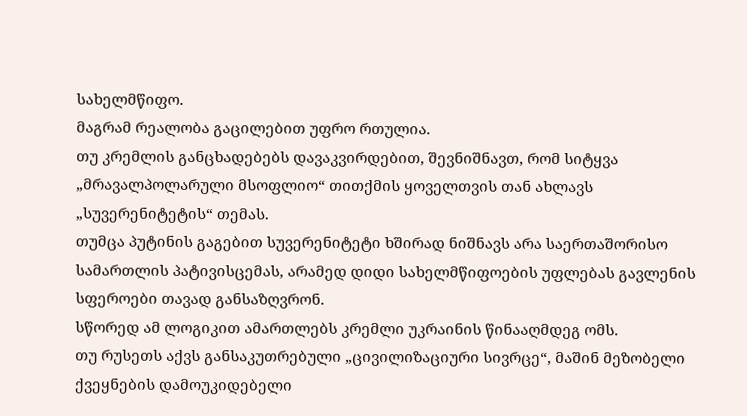სახელმწიფო.
მაგრამ რეალობა გაცილებით უფრო რთულია.
თუ კრემლის განცხადებებს დავაკვირდებით, შევნიშნავთ, რომ სიტყვა „მრავალპოლარული მსოფლიო“ თითქმის ყოველთვის თან ახლავს „სუვერენიტეტის“ თემას.
თუმცა პუტინის გაგებით სუვერენიტეტი ხშირად ნიშნავს არა საერთაშორისო სამართლის პატივისცემას, არამედ დიდი სახელმწიფოების უფლებას გავლენის სფეროები თავად განსაზღვრონ.
სწორედ ამ ლოგიკით ამართლებს კრემლი უკრაინის წინააღმდეგ ომს.
თუ რუსეთს აქვს განსაკუთრებული „ცივილიზაციური სივრცე“, მაშინ მეზობელი ქვეყნების დამოუკიდებელი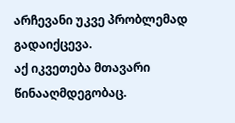არჩევანი უკვე პრობლემად გადაიქცევა.
აქ იკვეთება მთავარი წინააღმდეგობაც.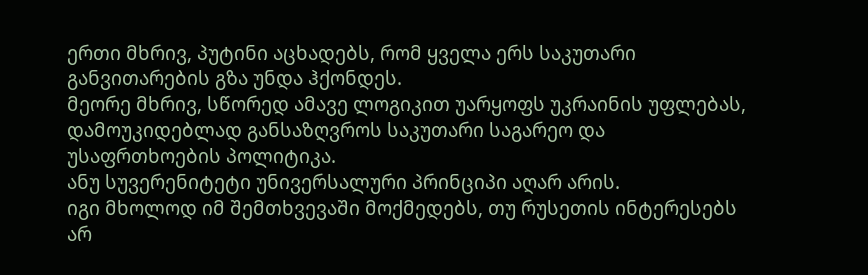ერთი მხრივ, პუტინი აცხადებს, რომ ყველა ერს საკუთარი განვითარების გზა უნდა ჰქონდეს.
მეორე მხრივ, სწორედ ამავე ლოგიკით უარყოფს უკრაინის უფლებას, დამოუკიდებლად განსაზღვროს საკუთარი საგარეო და უსაფრთხოების პოლიტიკა.
ანუ სუვერენიტეტი უნივერსალური პრინციპი აღარ არის.
იგი მხოლოდ იმ შემთხვევაში მოქმედებს, თუ რუსეთის ინტერესებს არ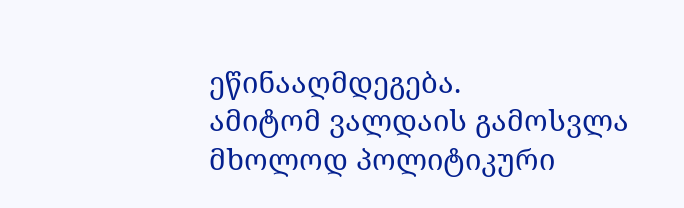ეწინააღმდეგება.
ამიტომ ვალდაის გამოსვლა მხოლოდ პოლიტიკური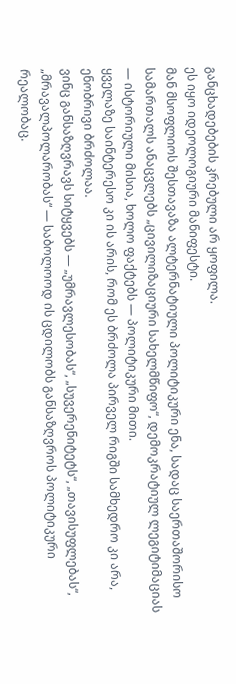განცხადებების კრებული არ ყოფილა.
ეს იყო იდეოლოგიური მანიფესტი.
მან მსოფლიოს შესთავაზა ალტერნატიული პოლიტიკური ენა, სადაც საერთაშორისო სამართალს ანაცვლებს „ცივილიზაციური სახელმწიფო“, დემოკრატიულ ლეგიტიმაციას — ისტორიული მისია, ხოლო ფაქტებს — პოლიტიკური მითი.
ყველაზე საინტერესო კი ის არის, რომ ეს ბრძოლა პირველ რიგში სამხედრო კი არა, ენობრივი ბრძოლაა.
ვინც განსაზღვრავს სიტყვებს — „უმრავლესობას“, „სუვერენიტეტს“, „თავისუფლებას“, „მრავალპოლარობას“ — საბოლოოდ ის ცდილობს განსაზღვროს პოლიტიკური რეალობაც.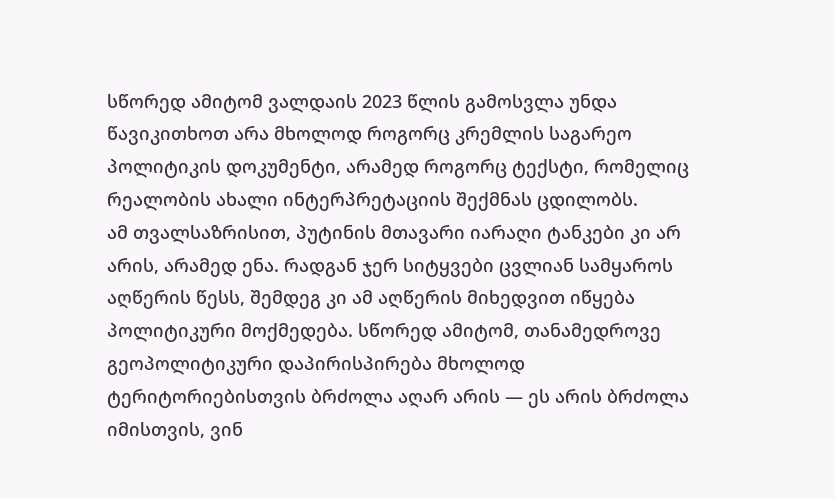სწორედ ამიტომ ვალდაის 2023 წლის გამოსვლა უნდა წავიკითხოთ არა მხოლოდ როგორც კრემლის საგარეო პოლიტიკის დოკუმენტი, არამედ როგორც ტექსტი, რომელიც რეალობის ახალი ინტერპრეტაციის შექმნას ცდილობს.
ამ თვალსაზრისით, პუტინის მთავარი იარაღი ტანკები კი არ არის, არამედ ენა. რადგან ჯერ სიტყვები ცვლიან სამყაროს აღწერის წესს, შემდეგ კი ამ აღწერის მიხედვით იწყება პოლიტიკური მოქმედება. სწორედ ამიტომ, თანამედროვე გეოპოლიტიკური დაპირისპირება მხოლოდ ტერიტორიებისთვის ბრძოლა აღარ არის — ეს არის ბრძოლა იმისთვის, ვინ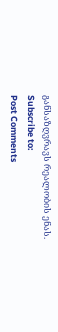განსაზღვრავს რეალობის ენას.
Subscribe to:
Post Comments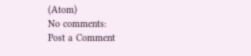(Atom)
No comments:
Post a Comment